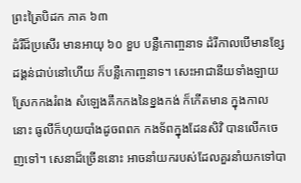ព្រះត្រៃបិដក ភាគ ៦៣
ដំរីដ៏ប្រសើរ មានអាយុ ៦០ ខួប បន្លឺកោពា្ចនាទ ដំរីកាលបើមានខ្សែដង្គន់ជាប់នៅហើយ ក៏បន្លឺកោពា្ចនាទ។ សេះអាជានីយទាំងឡាយស្រែកកងរំពង សំឡេងគឹកកងនៃខ្នងកង់ ក៏កើតមាន ក្នុងកាលនោះ ធូលីក៏ហុយបាំងដូចពពក កងទ័ពក្នុងដែនសិវិ បានលើកចេញទៅ។ សេនាដ៏ច្រើននោះ អាចនាំយករបស់ដែលគួរនាំយកទៅបា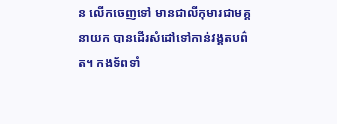ន លើកចេញទៅ មានជាលីកុមារជាមគ្គនាយក បានដើរសំដៅទៅកាន់វង្គតបព៌ត។ កងទ័ពទាំ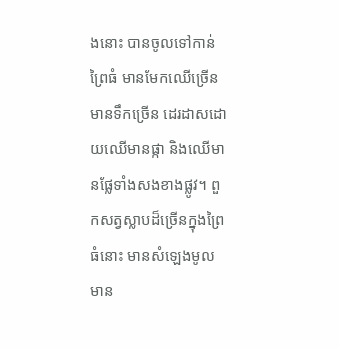ងនោះ បានចូលទៅកាន់ព្រៃធំ មានមែកឈើច្រើន មានទឹកច្រើន ដេរដាសដោយឈើមានផ្កា និងឈើមានផ្លែទាំងសងខាងផ្លូវ។ ពួកសត្វស្លាបដ៏ច្រើនក្នុងព្រៃធំនោះ មានសំឡេងមូល មាន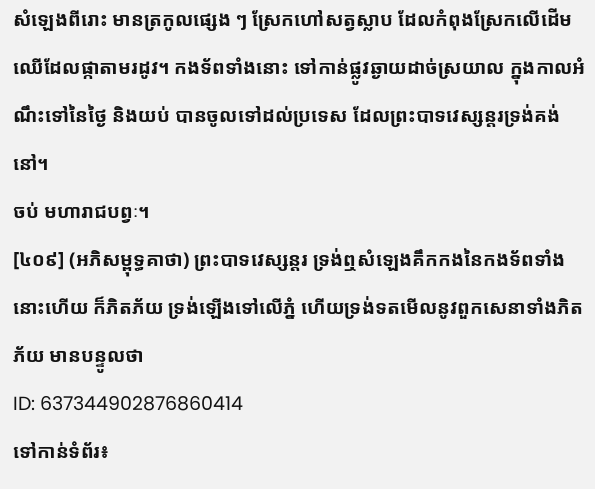សំឡេងពីរោះ មានត្រកូលផ្សេង ៗ ស្រែកហៅសត្វស្លាប ដែលកំពុងស្រែកលើដើមឈើដែលផ្កាតាមរដូវ។ កងទ័ពទាំងនោះ ទៅកាន់ផ្លូវឆ្ងាយដាច់ស្រយាល ក្នុងកាលអំណឹះទៅនៃថ្ងៃ និងយប់ បានចូលទៅដល់ប្រទេស ដែលព្រះបាទវេស្សន្តរទ្រង់គង់នៅ។
ចប់ មហារាជបព្វៈ។
[៤០៩] (អភិសម្ពុទ្ធគាថា) ព្រះបាទវេស្សន្តរ ទ្រង់ឮសំឡេងគឹកកងនៃកងទ័ពទាំងនោះហើយ ក៏ភិតភ័យ ទ្រង់ឡើងទៅលើភ្នំ ហើយទ្រង់ទតមើលនូវពួកសេនាទាំងភិតភ័យ មានបន្ទូលថា
ID: 637344902876860414
ទៅកាន់ទំព័រ៖